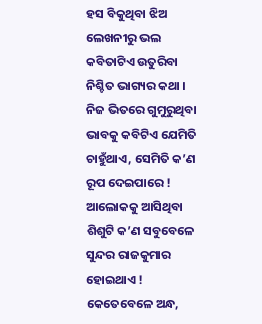ହସ ବିକୁଥିବା ଝିଅ
ଲେଖନୀରୁ ଭଲ କବିତାଟିଏ ଉତୁରିବା ନିଶ୍ଚିତ ଭାଗ୍ୟର କଥା । ନିଜ ଭିତରେ ଗୁମୁରୁଥିବା ଭାବକୁ କବିଟିଏ ଯେମିତି ଚାହୁଁଥାଏ, ସେମିତି କ’ଣ ରୂପ ଦେଇପାରେ ! ଆଲୋକକୁ ଆସିଥିବା ଶିଶୁଟି କ’ଣ ସବୁବେଳେ ସୁନ୍ଦର ରାଜକୁମାର ହୋଇଥାଏ ! କେତେବେଳେ ଅନ୍ଧ,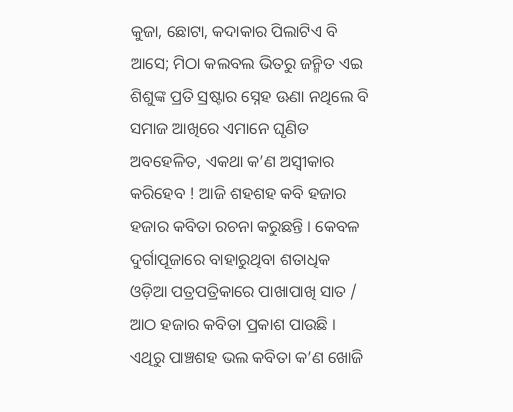କୁଜା, ଛୋଟା, କଦାକାର ପିଲାଟିଏ ବି ଆସେ; ମିଠା କଲବଲ ଭିତରୁ ଜନ୍ମିତ ଏଇ ଶିଶୁଙ୍କ ପ୍ରତି ସ୍ରଷ୍ଟାର ସ୍ନେହ ଊଣା ନଥିଲେ ବି ସମାଜ ଆଖିରେ ଏମାନେ ଘୃଣିତ ଅବହେଳିତ, ଏକଥା କ’ଣ ଅସ୍ୱୀକାର କରିହେବ ! ଆଜି ଶହଶହ କବି ହଜାର ହଜାର କବିତା ରଚନା କରୁଛନ୍ତି । କେବଳ ଦୁର୍ଗାପୂଜାରେ ବାହାରୁଥିବା ଶତାଧିକ ଓଡ଼ିଆ ପତ୍ରପତ୍ରିକାରେ ପାଖାପାଖି ସାତ / ଆଠ ହଜାର କବିତା ପ୍ରକାଶ ପାଉଛି । ଏଥିରୁ ପାଞ୍ଚଶହ ଭଲ କବିତା କ’ଣ ଖୋଜି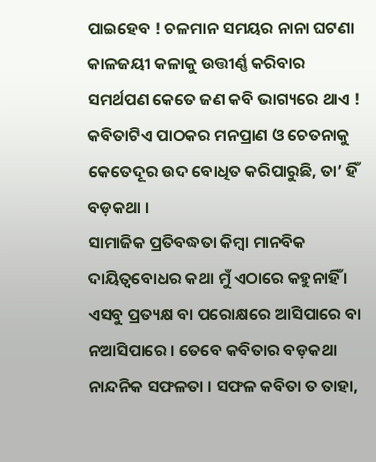ପାଇହେବ ! ଚଳମାନ ସମୟର ନାନା ଘଟଣା କାଳଜୟୀ କଳାକୁ ଉତ୍ତୀର୍ଣ୍ଣ କରିବାର ସମର୍ଥପଣ କେତେ ଜଣ କବି ଭାଗ୍ୟରେ ଥାଏ ! କବିତାଟିଏ ପାଠକର ମନପ୍ରାଣ ଓ ଚେତନାକୁ କେତେଦୂର ଉଦ ବୋଧିତ କରିପାରୁଛି, ତା’ ହିଁ ବଡ଼କଥା ।
ସାମାଜିକ ପ୍ରତିବଦ୍ଧତା କିମ୍ବା ମାନବିକ ଦାୟିତ୍ୱବୋଧର କଥା ମୁଁ ଏଠାରେ କହୁନାହିଁ । ଏସବୁ ପ୍ରତ୍ୟକ୍ଷ ବା ପରୋକ୍ଷରେ ଆସିପାରେ ବା ନଆସିପାରେ । ତେବେ କବିତାର ବଡ଼କଥା ନାନ୍ଦନିକ ସଫଳତା । ସଫଳ କବିତା ତ ତାହା,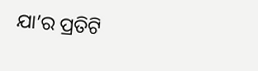ଯା’ର ପ୍ରତିଟି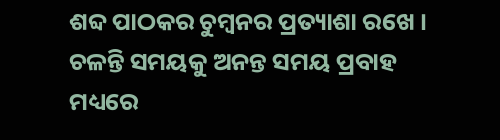ଶବ୍ଦ ପାଠକର ଚୁମ୍ବନର ପ୍ରତ୍ୟାଶା ରଖେ । ଚଳନ୍ତି ସମୟକୁ ଅନନ୍ତ ସମୟ ପ୍ରବାହ ମଧ୍ୟରେ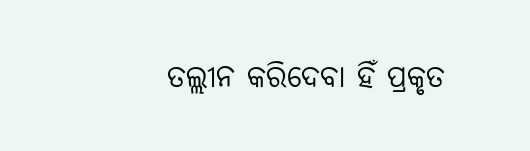ତଲ୍ଲୀନ କରିଦେବା ହିଁ ପ୍ରକୃତ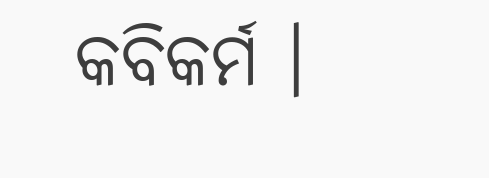କବିକର୍ମ ।